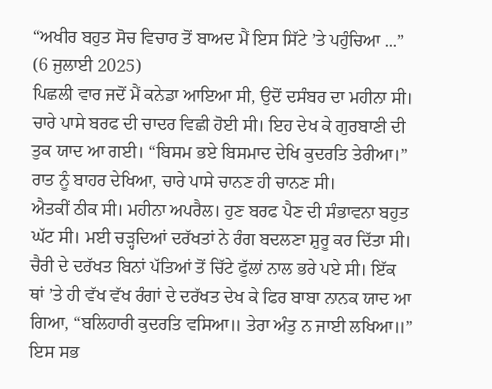“ਅਖੀਰ ਬਹੁਤ ਸੋਚ ਵਿਚਾਰ ਤੋਂ ਬਾਅਦ ਮੈਂ ਇਸ ਸਿੱਟੇ ’ਤੇ ਪਹੁੰਚਿਆ ...”
(6 ਜੁਲਾਈ 2025)
ਪਿਛਲੀ ਵਾਰ ਜਦੋਂ ਮੈਂ ਕਨੇਡਾ ਆਇਆ ਸੀ, ਉਦੋਂ ਦਸੰਬਰ ਦਾ ਮਹੀਨਾ ਸੀ। ਚਾਰੇ ਪਾਸੇ ਬਰਫ ਦੀ ਚਾਦਰ ਵਿਛੀ ਹੋਈ ਸੀ। ਇਹ ਦੇਖ ਕੇ ਗੁਰਬਾਣੀ ਦੀ ਤੁਕ ਯਾਦ ਆ ਗਈ। “ਬਿਸਮ ਭਏ ਬਿਸਮਾਦ ਦੇਖਿ ਕੁਦਰਤਿ ਤੇਰੀਆ।” ਰਾਤ ਨੂੰ ਬਾਹਰ ਦੇਖਿਆ, ਚਾਰੇ ਪਾਸੇ ਚਾਨਣ ਹੀ ਚਾਨਣ ਸੀ।
ਐਤਕੀਂ ਠੀਕ ਸੀ। ਮਹੀਨਾ ਅਪਰੈਲ। ਹੁਣ ਬਰਫ ਪੈਣ ਦੀ ਸੰਭਾਵਨਾ ਬਹੁਤ ਘੱਟ ਸੀ। ਮਈ ਚੜ੍ਹਦਿਆਂ ਦਰੱਖਤਾਂ ਨੇ ਰੰਗ ਬਦਲਣਾ ਸ਼ੁਰੂ ਕਰ ਦਿੱਤਾ ਸੀ। ਚੈਰੀ ਦੇ ਦਰੱਖਤ ਬਿਨਾਂ ਪੱਤਿਆਂ ਤੋਂ ਚਿੱਟੇ ਫੁੱਲਾਂ ਨਾਲ ਭਰੇ ਪਏ ਸੀ। ਇੱਕ ਥਾਂ ’ਤੇ ਹੀ ਵੱਖ ਵੱਖ ਰੰਗਾਂ ਦੇ ਦਰੱਖਤ ਦੇਖ ਕੇ ਫਿਰ ਬਾਬਾ ਨਾਨਕ ਯਾਦ ਆ ਗਿਆ, “ਬਲਿਹਾਰੀ ਕੁਦਰਤਿ ਵਸਿਆ॥ ਤੇਰਾ ਅੰਤੁ ਨ ਜਾਈ ਲਖਿਆ॥” ਇਸ ਸਭ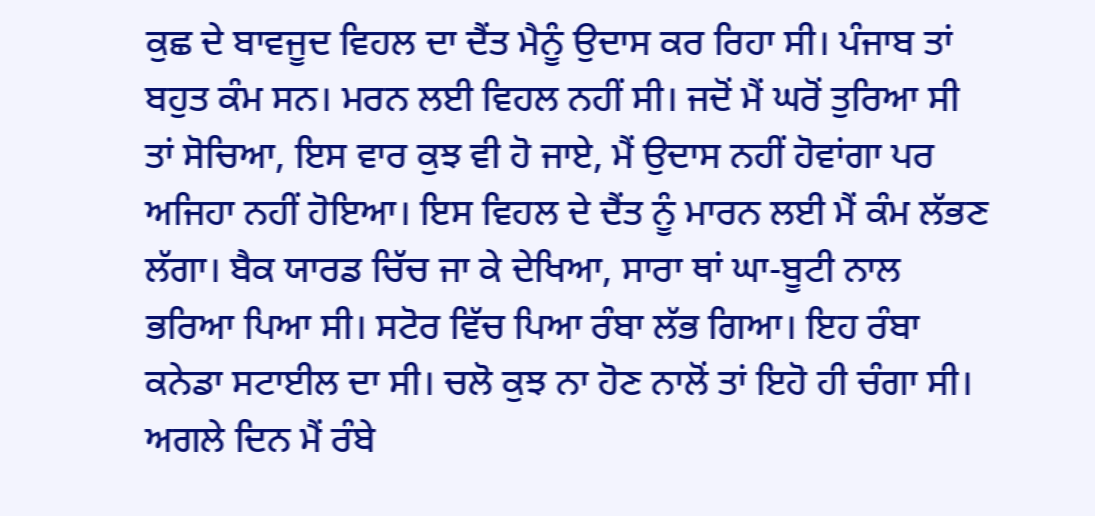ਕੁਛ ਦੇ ਬਾਵਜੂਦ ਵਿਹਲ ਦਾ ਦੈਂਤ ਮੈਨੂੰ ਉਦਾਸ ਕਰ ਰਿਹਾ ਸੀ। ਪੰਜਾਬ ਤਾਂ ਬਹੁਤ ਕੰਮ ਸਨ। ਮਰਨ ਲਈ ਵਿਹਲ ਨਹੀਂ ਸੀ। ਜਦੋਂ ਮੈਂ ਘਰੋਂ ਤੁਰਿਆ ਸੀ ਤਾਂ ਸੋਚਿਆ, ਇਸ ਵਾਰ ਕੁਝ ਵੀ ਹੋ ਜਾਏ, ਮੈਂ ਉਦਾਸ ਨਹੀਂ ਹੋਵਾਂਗਾ ਪਰ ਅਜਿਹਾ ਨਹੀਂ ਹੋਇਆ। ਇਸ ਵਿਹਲ ਦੇ ਦੈਂਤ ਨੂੰ ਮਾਰਨ ਲਈ ਮੈਂ ਕੰਮ ਲੱਭਣ ਲੱਗਾ। ਬੈਕ ਯਾਰਡ ਚਿੱਚ ਜਾ ਕੇ ਦੇਖਿਆ, ਸਾਰਾ ਥਾਂ ਘਾ-ਬੂਟੀ ਨਾਲ ਭਰਿਆ ਪਿਆ ਸੀ। ਸਟੋਰ ਵਿੱਚ ਪਿਆ ਰੰਬਾ ਲੱਭ ਗਿਆ। ਇਹ ਰੰਬਾ ਕਨੇਡਾ ਸਟਾਈਲ ਦਾ ਸੀ। ਚਲੋ ਕੁਝ ਨਾ ਹੋਣ ਨਾਲੋਂ ਤਾਂ ਇਹੋ ਹੀ ਚੰਗਾ ਸੀ। ਅਗਲੇ ਦਿਨ ਮੈਂ ਰੰਬੇ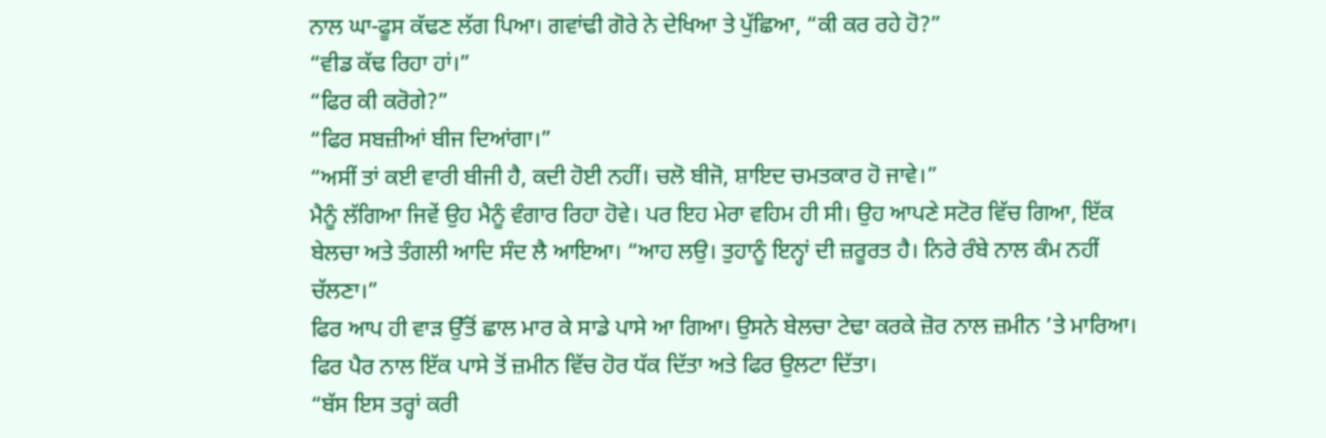ਨਾਲ ਘਾ-ਫੂਸ ਕੱਢਣ ਲੱਗ ਪਿਆ। ਗਵਾਂਢੀ ਗੋਰੇ ਨੇ ਦੇਖਿਆ ਤੇ ਪੁੱਛਿਆ, “ਕੀ ਕਰ ਰਹੇ ਹੋ?”
“ਵੀਡ ਕੱਢ ਰਿਹਾ ਹਾਂ।”
“ਫਿਰ ਕੀ ਕਰੋਗੇ?”
“ਫਿਰ ਸਬਜ਼ੀਆਂ ਬੀਜ ਦਿਆਂਗਾ।”
“ਅਸੀਂ ਤਾਂ ਕਈ ਵਾਰੀ ਬੀਜੀ ਹੈ, ਕਦੀ ਹੋਈ ਨਹੀਂ। ਚਲੋ ਬੀਜੋ, ਸ਼ਾਇਦ ਚਮਤਕਾਰ ਹੋ ਜਾਵੇ।”
ਮੈਨੂੰ ਲੱਗਿਆ ਜਿਵੇਂ ਉਹ ਮੈਨੂੰ ਵੰਗਾਰ ਰਿਹਾ ਹੋਵੇ। ਪਰ ਇਹ ਮੇਰਾ ਵਹਿਮ ਹੀ ਸੀ। ਉਹ ਆਪਣੇ ਸਟੋਰ ਵਿੱਚ ਗਿਆ, ਇੱਕ ਬੇਲਚਾ ਅਤੇ ਤੰਗਲੀ ਆਦਿ ਸੰਦ ਲੈ ਆਇਆ। “ਆਹ ਲਉ। ਤੁਹਾਨੂੰ ਇਨ੍ਹਾਂ ਦੀ ਜ਼ਰੂਰਤ ਹੈ। ਨਿਰੇ ਰੰਬੇ ਨਾਲ ਕੰਮ ਨਹੀਂ ਚੱਲਣਾ।”
ਫਿਰ ਆਪ ਹੀ ਵਾੜ ਉੱਤੋਂ ਛਾਲ ਮਾਰ ਕੇ ਸਾਡੇ ਪਾਸੇ ਆ ਗਿਆ। ਉਸਨੇ ਬੇਲਚਾ ਟੇਢਾ ਕਰਕੇ ਜ਼ੋਰ ਨਾਲ ਜ਼ਮੀਨ ’ਤੇ ਮਾਰਿਆ। ਫਿਰ ਪੈਰ ਨਾਲ ਇੱਕ ਪਾਸੇ ਤੋਂ ਜ਼ਮੀਨ ਵਿੱਚ ਹੋਰ ਧੱਕ ਦਿੱਤਾ ਅਤੇ ਫਿਰ ਉਲਟਾ ਦਿੱਤਾ।
“ਬੱਸ ਇਸ ਤਰ੍ਹਾਂ ਕਰੀ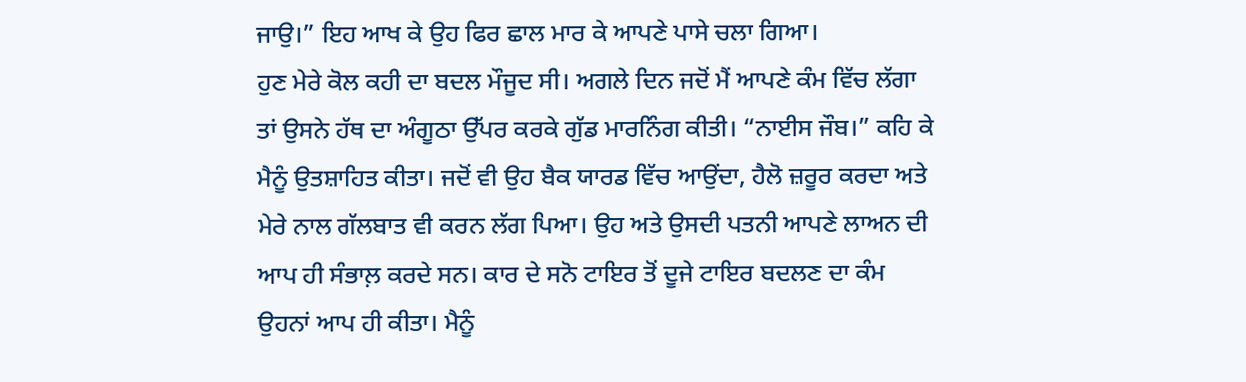ਜਾਉ।” ਇਹ ਆਖ ਕੇ ਉਹ ਫਿਰ ਛਾਲ ਮਾਰ ਕੇ ਆਪਣੇ ਪਾਸੇ ਚਲਾ ਗਿਆ।
ਹੁਣ ਮੇਰੇ ਕੋਲ ਕਹੀ ਦਾ ਬਦਲ ਮੌਜੂਦ ਸੀ। ਅਗਲੇ ਦਿਨ ਜਦੋਂ ਮੈਂ ਆਪਣੇ ਕੰਮ ਵਿੱਚ ਲੱਗਾ ਤਾਂ ਉਸਨੇ ਹੱਥ ਦਾ ਅੰਗੂਠਾ ਉੱਪਰ ਕਰਕੇ ਗੁੱਡ ਮਾਰਨਿੰਗ ਕੀਤੀ। “ਨਾਈਸ ਜੌਬ।” ਕਹਿ ਕੇ ਮੈਨੂੰ ਉਤਸ਼ਾਹਿਤ ਕੀਤਾ। ਜਦੋਂ ਵੀ ਉਹ ਬੈਕ ਯਾਰਡ ਵਿੱਚ ਆਉਂਦਾ, ਹੈਲੋ ਜ਼ਰੂਰ ਕਰਦਾ ਅਤੇ ਮੇਰੇ ਨਾਲ ਗੱਲਬਾਤ ਵੀ ਕਰਨ ਲੱਗ ਪਿਆ। ਉਹ ਅਤੇ ਉਸਦੀ ਪਤਨੀ ਆਪਣੇ ਲਾਅਨ ਦੀ ਆਪ ਹੀ ਸੰਭਾਲ਼ ਕਰਦੇ ਸਨ। ਕਾਰ ਦੇ ਸਨੋ ਟਾਇਰ ਤੋਂ ਦੂਜੇ ਟਾਇਰ ਬਦਲਣ ਦਾ ਕੰਮ ਉਹਨਾਂ ਆਪ ਹੀ ਕੀਤਾ। ਮੈਨੂੰ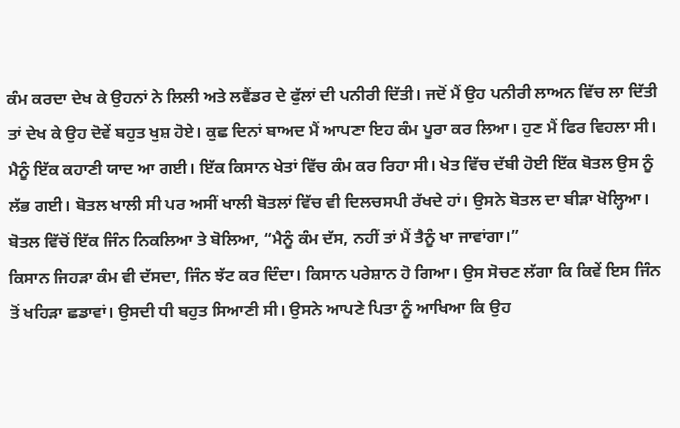ਕੰਮ ਕਰਦਾ ਦੇਖ ਕੇ ਉਹਨਾਂ ਨੇ ਲਿਲੀ ਅਤੇ ਲਵੈਂਡਰ ਦੇ ਫੁੱਲਾਂ ਦੀ ਪਨੀਰੀ ਦਿੱਤੀ। ਜਦੋਂ ਮੈਂ ਉਹ ਪਨੀਰੀ ਲਾਅਨ ਵਿੱਚ ਲਾ ਦਿੱਤੀ ਤਾਂ ਦੇਖ ਕੇ ਉਹ ਦੋਵੇਂ ਬਹੁਤ ਖੁਸ਼ ਹੋਏ। ਕੁਛ ਦਿਨਾਂ ਬਾਅਦ ਮੈਂ ਆਪਣਾ ਇਹ ਕੰਮ ਪੂਰਾ ਕਰ ਲਿਆ। ਹੁਣ ਮੈਂ ਫਿਰ ਵਿਹਲਾ ਸੀ। ਮੈਨੂੰ ਇੱਕ ਕਹਾਣੀ ਯਾਦ ਆ ਗਈ। ਇੱਕ ਕਿਸਾਨ ਖੇਤਾਂ ਵਿੱਚ ਕੰਮ ਕਰ ਰਿਹਾ ਸੀ। ਖੇਤ ਵਿੱਚ ਦੱਬੀ ਹੋਈ ਇੱਕ ਬੋਤਲ ਉਸ ਨੂੰ ਲੱਭ ਗਈ। ਬੋਤਲ ਖਾਲੀ ਸੀ ਪਰ ਅਸੀਂ ਖਾਲੀ ਬੋਤਲਾਂ ਵਿੱਚ ਵੀ ਦਿਲਚਸਪੀ ਰੱਖਦੇ ਹਾਂ। ਉਸਨੇ ਬੋਤਲ ਦਾ ਬੀੜਾ ਖੋਲ੍ਹਿਆ। ਬੋਤਲ ਵਿੱਚੋਂ ਇੱਕ ਜਿੰਨ ਨਿਕਲਿਆ ਤੇ ਬੋਲਿਆ, “ਮੈਨੂੰ ਕੰਮ ਦੱਸ, ਨਹੀਂ ਤਾਂ ਮੈਂ ਤੈਨੂੰ ਖਾ ਜਾਵਾਂਗਾ।”
ਕਿਸਾਨ ਜਿਹੜਾ ਕੰਮ ਵੀ ਦੱਸਦਾ, ਜਿੰਨ ਝੱਟ ਕਰ ਦਿੰਦਾ। ਕਿਸਾਨ ਪਰੇਸ਼ਾਨ ਹੋ ਗਿਆ। ਉਸ ਸੋਚਣ ਲੱਗਾ ਕਿ ਕਿਵੇਂ ਇਸ ਜਿੰਨ ਤੋਂ ਖਹਿੜਾ ਛਡਾਵਾਂ। ਉਸਦੀ ਧੀ ਬਹੁਤ ਸਿਆਣੀ ਸੀ। ਉਸਨੇ ਆਪਣੇ ਪਿਤਾ ਨੂੰ ਆਖਿਆ ਕਿ ਉਹ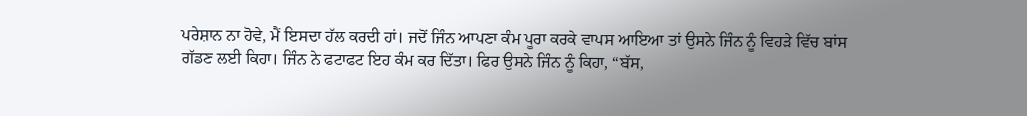ਪਰੇਸ਼ਾਨ ਨਾ ਹੋਵੇ, ਮੈਂ ਇਸਦਾ ਹੱਲ ਕਰਦੀ ਹਾਂ। ਜਦੋਂ ਜਿੰਨ ਆਪਣਾ ਕੰਮ ਪੂਰਾ ਕਰਕੇ ਵਾਪਸ ਆਇਆ ਤਾਂ ਉਸਨੇ ਜਿੰਨ ਨੂੰ ਵਿਹੜੇ ਵਿੱਚ ਬਾਂਸ ਗੱਡਣ ਲਈ ਕਿਹਾ। ਜਿੰਨ ਨੇ ਫਟਾਫਟ ਇਹ ਕੰਮ ਕਰ ਦਿੱਤਾ। ਫਿਰ ਉਸਨੇ ਜਿੰਨ ਨੂੰ ਕਿਹਾ, “ਬੱਸ,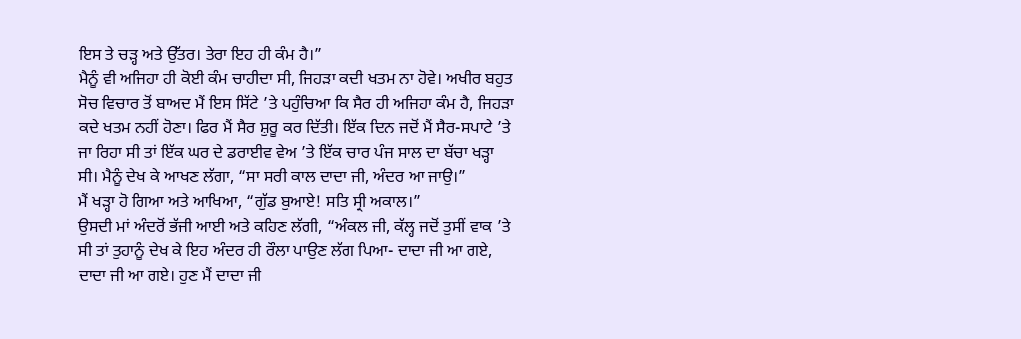ਇਸ ਤੇ ਚੜ੍ਹ ਅਤੇ ਉੱਤਰ। ਤੇਰਾ ਇਹ ਹੀ ਕੰਮ ਹੈ।”
ਮੈਨੂੰ ਵੀ ਅਜਿਹਾ ਹੀ ਕੋਈ ਕੰਮ ਚਾਹੀਦਾ ਸੀ, ਜਿਹੜਾ ਕਦੀ ਖਤਮ ਨਾ ਹੋਵੇ। ਅਖੀਰ ਬਹੁਤ ਸੋਚ ਵਿਚਾਰ ਤੋਂ ਬਾਅਦ ਮੈਂ ਇਸ ਸਿੱਟੇ ’ਤੇ ਪਹੁੰਚਿਆ ਕਿ ਸੈਰ ਹੀ ਅਜਿਹਾ ਕੰਮ ਹੈ, ਜਿਹੜਾ ਕਦੇ ਖਤਮ ਨਹੀਂ ਹੋਣਾ। ਫਿਰ ਮੈਂ ਸੈਰ ਸ਼ੁਰੂ ਕਰ ਦਿੱਤੀ। ਇੱਕ ਦਿਨ ਜਦੋਂ ਮੈਂ ਸੈਰ-ਸਪਾਟੇ ’ਤੇ ਜਾ ਰਿਹਾ ਸੀ ਤਾਂ ਇੱਕ ਘਰ ਦੇ ਡਰਾਈਵ ਵੇਅ ’ਤੇ ਇੱਕ ਚਾਰ ਪੰਜ ਸਾਲ ਦਾ ਬੱਚਾ ਖੜ੍ਹਾ ਸੀ। ਮੈਨੂੰ ਦੇਖ ਕੇ ਆਖਣ ਲੱਗਾ, “ਸਾ ਸਰੀ ਕਾਲ ਦਾਦਾ ਜੀ, ਅੰਦਰ ਆ ਜਾਉ।”
ਮੈਂ ਖੜ੍ਹਾ ਹੋ ਗਿਆ ਅਤੇ ਆਖਿਆ, “ਗੁੱਡ ਬੁਆਏ! ਸਤਿ ਸ੍ਰੀ ਅਕਾਲ।”
ਉਸਦੀ ਮਾਂ ਅੰਦਰੋਂ ਭੱਜੀ ਆਈ ਅਤੇ ਕਹਿਣ ਲੱਗੀ, “ਅੰਕਲ ਜੀ, ਕੱਲ੍ਹ ਜਦੋਂ ਤੁਸੀਂ ਵਾਕ ’ਤੇ ਸੀ ਤਾਂ ਤੁਹਾਨੂੰ ਦੇਖ ਕੇ ਇਹ ਅੰਦਰ ਹੀ ਰੌਲਾ ਪਾਉਣ ਲੱਗ ਪਿਆ- ਦਾਦਾ ਜੀ ਆ ਗਏ, ਦਾਦਾ ਜੀ ਆ ਗਏ। ਹੁਣ ਮੈਂ ਦਾਦਾ ਜੀ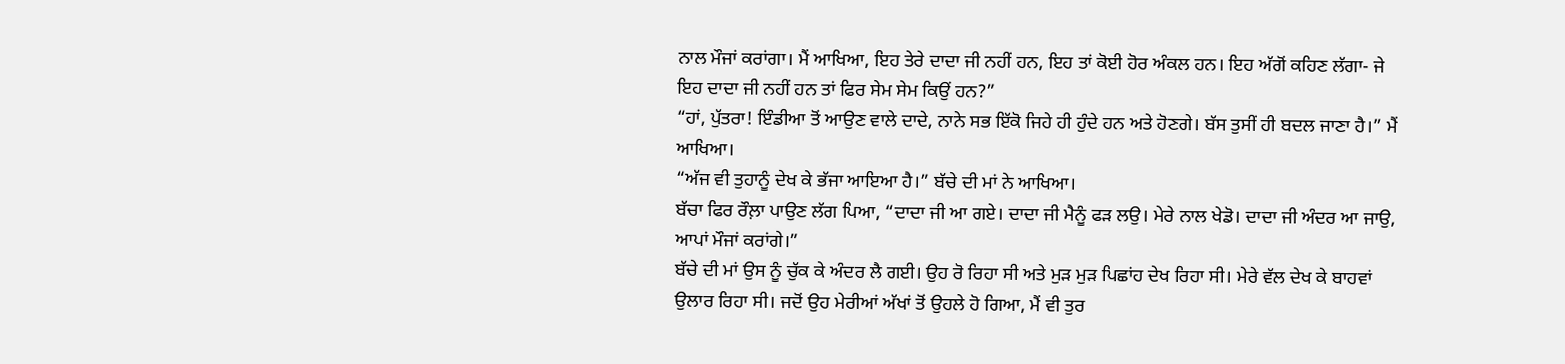ਨਾਲ ਮੌਜਾਂ ਕਰਾਂਗਾ। ਮੈਂ ਆਖਿਆ, ਇਹ ਤੇਰੇ ਦਾਦਾ ਜੀ ਨਹੀਂ ਹਨ, ਇਹ ਤਾਂ ਕੋਈ ਹੋਰ ਅੰਕਲ ਹਨ। ਇਹ ਅੱਗੋਂ ਕਹਿਣ ਲੱਗਾ- ਜੇ ਇਹ ਦਾਦਾ ਜੀ ਨਹੀਂ ਹਨ ਤਾਂ ਫਿਰ ਸੇਮ ਸੇਮ ਕਿਉਂ ਹਨ?”
“ਹਾਂ, ਪੁੱਤਰਾ! ਇੰਡੀਆ ਤੋਂ ਆਉਣ ਵਾਲੇ ਦਾਦੇ, ਨਾਨੇ ਸਭ ਇੱਕੋ ਜਿਹੇ ਹੀ ਹੁੰਦੇ ਹਨ ਅਤੇ ਹੋਣਗੇ। ਬੱਸ ਤੁਸੀਂ ਹੀ ਬਦਲ ਜਾਣਾ ਹੈ।” ਮੈਂ ਆਖਿਆ।
“ਅੱਜ ਵੀ ਤੁਹਾਨੂੰ ਦੇਖ ਕੇ ਭੱਜਾ ਆਇਆ ਹੈ।” ਬੱਚੇ ਦੀ ਮਾਂ ਨੇ ਆਖਿਆ।
ਬੱਚਾ ਫਿਰ ਰੌਲ਼ਾ ਪਾਉਣ ਲੱਗ ਪਿਆ, “ਦਾਦਾ ਜੀ ਆ ਗਏ। ਦਾਦਾ ਜੀ ਮੈਨੂੰ ਫੜ ਲਉ। ਮੇਰੇ ਨਾਲ ਖੇਡੋ। ਦਾਦਾ ਜੀ ਅੰਦਰ ਆ ਜਾਉ, ਆਪਾਂ ਮੌਜਾਂ ਕਰਾਂਗੇ।”
ਬੱਚੇ ਦੀ ਮਾਂ ਉਸ ਨੂੰ ਚੁੱਕ ਕੇ ਅੰਦਰ ਲੈ ਗਈ। ਉਹ ਰੋ ਰਿਹਾ ਸੀ ਅਤੇ ਮੁੜ ਮੁੜ ਪਿਛਾਂਹ ਦੇਖ ਰਿਹਾ ਸੀ। ਮੇਰੇ ਵੱਲ ਦੇਖ ਕੇ ਬਾਹਵਾਂ ਉਲਾਰ ਰਿਹਾ ਸੀ। ਜਦੋਂ ਉਹ ਮੇਰੀਆਂ ਅੱਖਾਂ ਤੋਂ ਉਹਲੇ ਹੋ ਗਿਆ, ਮੈਂ ਵੀ ਤੁਰ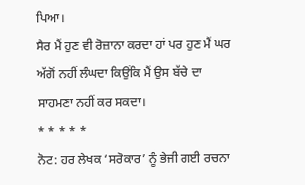ਪਿਆ।
ਸੈਰ ਮੈਂ ਹੁਣ ਵੀ ਰੋਜ਼ਾਨਾ ਕਰਦਾ ਹਾਂ ਪਰ ਹੁਣ ਮੈਂ ਘਰ ਅੱਗੋਂ ਨਹੀਂ ਲੰਘਦਾ ਕਿਉਂਕਿ ਮੈਂ ਉਸ ਬੱਚੇ ਦਾ ਸਾਹਮਣਾ ਨਹੀਂ ਕਰ ਸਕਦਾ।
* * * * *
ਨੋਟ: ਹਰ ਲੇਖਕ ‘ਸਰੋਕਾਰ’ ਨੂੰ ਭੇਜੀ ਗਈ ਰਚਨਾ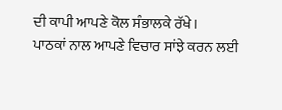ਦੀ ਕਾਪੀ ਆਪਣੇ ਕੋਲ ਸੰਭਾਲਕੇ ਰੱਖੇ।
ਪਾਠਕਾਂ ਨਾਲ ਆਪਣੇ ਵਿਚਾਰ ਸਾਂਝੇ ਕਰਨ ਲਈ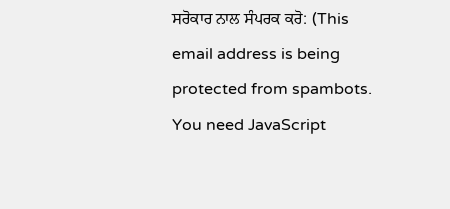ਸਰੋਕਾਰ ਨਾਲ ਸੰਪਰਕ ਕਰੋ: (This email address is being protected from spambots. You need JavaScript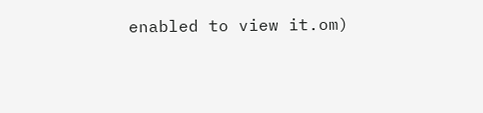enabled to view it.om)